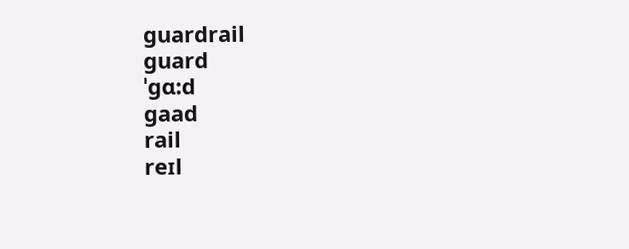guardrail
guard
ˈgɑ:d
gaad
rail
reɪl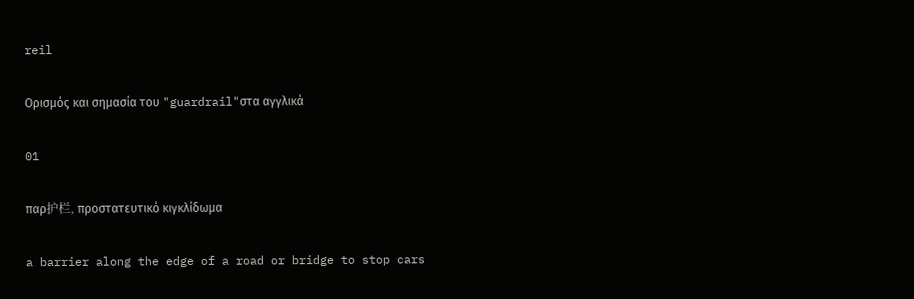reil

Ορισμός και σημασία του "guardrail"στα αγγλικά

01

παρ护栏, προστατευτικό κιγκλίδωμα

a barrier along the edge of a road or bridge to stop cars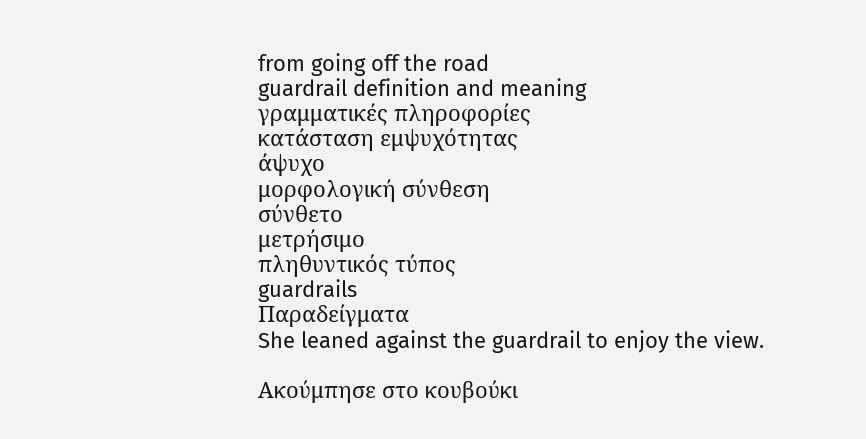from going off the road
guardrail definition and meaning
γραμματικές πληροφορίες
κατάσταση εμψυχότητας
άψυχο
μορφολογική σύνθεση
σύνθετο
μετρήσιμο
πληθυντικός τύπος
guardrails
Παραδείγματα
She leaned against the guardrail to enjoy the view.

Ακούμπησε στο κουβούκι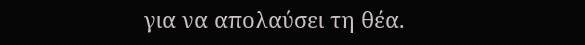για να απολαύσει τη θέα.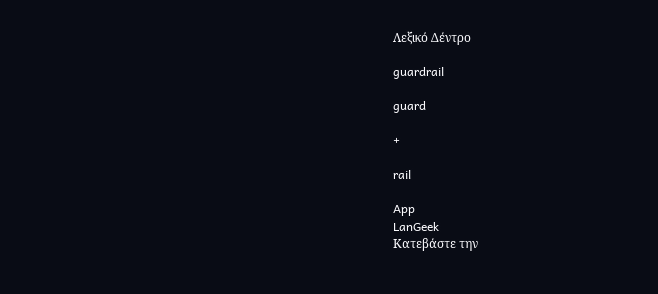Λεξικό Δέντρο

guardrail

guard

+

rail

App
LanGeek
Κατεβάστε την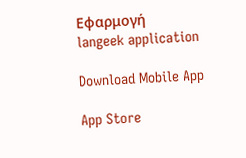Εφαρμογή
langeek application

Download Mobile App

App Store